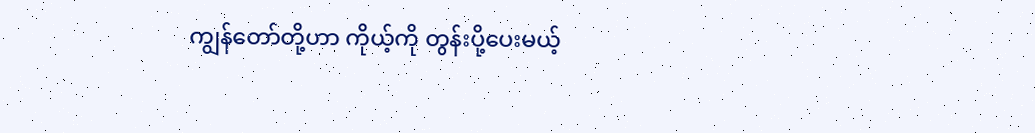ကျွန်တော်တို့ဟာ ကိုယ့်ကို တွန်းပို့ပေးမယ့်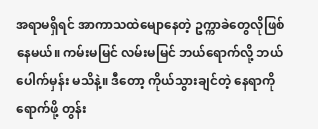အရာမရှိရင် အာကာသထဲမျောနေတဲ့ ဥက္ကာခဲတွေလိုဖြစ်နေမယ်။ ကမ်းမမြင် လမ်းမမြင် ဘယ်ရောက်လို့ ဘယ်ပေါက်မှန်း မသိနဲ့။ ဒီတော့ ကိုယ်သွားချင်တဲ့ နေရာကိုရောက်ဖို့ တွန်း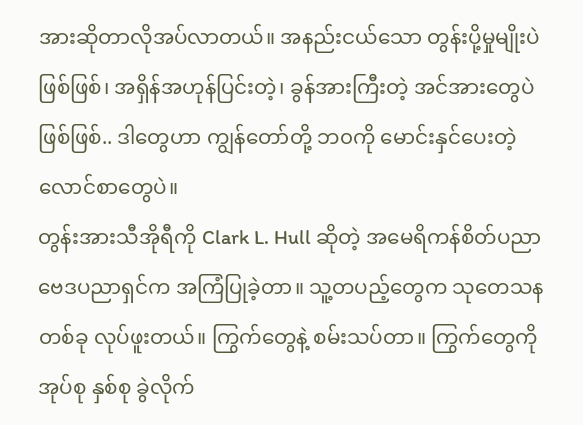အားဆိုတာလိုအပ်လာတယ်။ အနည်းငယ်သော တွန်းပို့မှုမျိုးပဲ ဖြစ်ဖြစ်၊ အရှိန်အဟုန်ပြင်းတဲ့၊ ခွန်အားကြီးတဲ့ အင်အားတွေပဲဖြစ်ဖြစ်.. ဒါတွေဟာ ကျွန်တော်တို့ ဘ၀ကို မောင်းနှင်ပေးတဲ့ လောင်စာတွေပဲ။
တွန်းအားသီအိုရီကို Clark L. Hull ဆိုတဲ့ အမေရိကန်စိတ်ပညာဗေဒပညာရှင်က အကြံပြုခဲ့တာ။ သူ့တပည့်တွေက သုတေသနတစ်ခု လုပ်ဖူးတယ်။ ကြွက်တွေနဲ့ စမ်းသပ်တာ။ ကြွက်တွေကို အုပ်စု နှစ်စု ခွဲလိုက်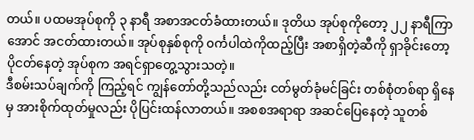တယ်။ ပထမအုပ်စုကို ၃ နာရီ အစာအငတ်ခံထားတယ်။ ဒုတိယ အုပ်စုကိုတော့ ၂၂ နာရီကြာအောင် အငတ်ထားတယ်။ အုပ်စုနှစ်စုကို ၀င်္ကပါထဲကိုထည့်ပြီး အစာရှိတဲ့ဆီကို ရှာခိုင်းတော့ ပိုငတ်နေတဲ့ အုပ်စုက အရင်ရှာတွေ့သွားသတဲ့။
ဒီစမ်းသပ်ချက်ကို ကြည့်ရင် ကျွန်တော်တို့သည်လည်း ငတ်မွတ်ခုံမင်ခြင်း တစ်စုံတစ်ရာ ရှိနေမှ အားစိုက်ထုတ်မှုလည်း ပိုပြင်းထန်လာတယ်။ အစစအရာရာ အဆင်ပြေနေတဲ့ သူတစ်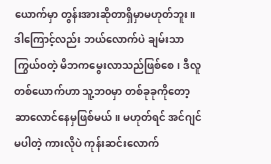ယောက်မှာ တွန်းအားဆိုတာရှိမှာမဟုတ်ဘူး။ ဒါကြောင့်လည်း ဘယ်လောက်ပဲ ချမ်းသာကြွယ်၀တဲ့ မိဘကမွေးလာသည်ဖြစ်စေ၊ ဒီလူတစ်ယောက်ဟာ သူ့ဘ၀မှာ တစ်ခုခုကိုတော့ ဆာလောင်နေမှဖြစ်မယ်။ မဟုတ်ရင် အင်ဂျင်မပါတဲ့ ကားလိုပဲ ကုန်းဆင်းလောက်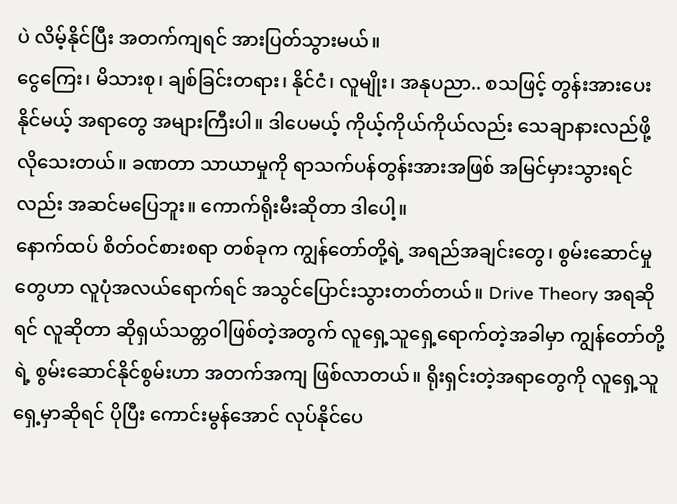ပဲ လိမ့်နိုင်ပြီး အတက်ကျရင် အားပြတ်သွားမယ်။
ငွေကြေး၊ မိသားစု၊ ချစ်ခြင်းတရား၊ နိုင်ငံ၊ လူမျိုး၊ အနုပညာ.. စသဖြင့် တွန်းအားပေးနိုင်မယ့် အရာတွေ အများကြီးပါ။ ဒါပေမယ့် ကိုယ့်ကိုယ်ကိုယ်လည်း သေချာနားလည်ဖို့ လိုသေးတယ်။ ခဏတာ သာယာမှုကို ရာသက်ပန်တွန်းအားအဖြစ် အမြင်မှားသွားရင်လည်း အဆင်မပြေဘူး။ ကောက်ရိုးမီးဆိုတာ ဒါပေါ့။
နောက်ထပ် စိတ်ဝင်စားစရာ တစ်ခုက ကျွန်တော်တို့ရဲ့ အရည်အချင်းတွေ၊ စွမ်းဆောင်မှုတွေဟာ လူပုံအလယ်ရောက်ရင် အသွင်ပြောင်းသွားတတ်တယ်။ Drive Theory အရဆိုရင် လူဆိုတာ ဆိုရှယ်သတ္တဝါဖြစ်တဲ့အတွက် လူရှေ့သူရှေ့ရောက်တဲ့အခါမှာ ကျွန်တော်တို့ရဲ့ စွမ်းဆောင်နိုင်စွမ်းဟာ အတက်အကျ ဖြစ်လာတယ်။ ရိုးရှင်းတဲ့အရာတွေကို လူရှေ့သူရှေ့မှာဆိုရင် ပိုပြီး ကောင်းမွန်အောင် လုပ်နိုင်ပေ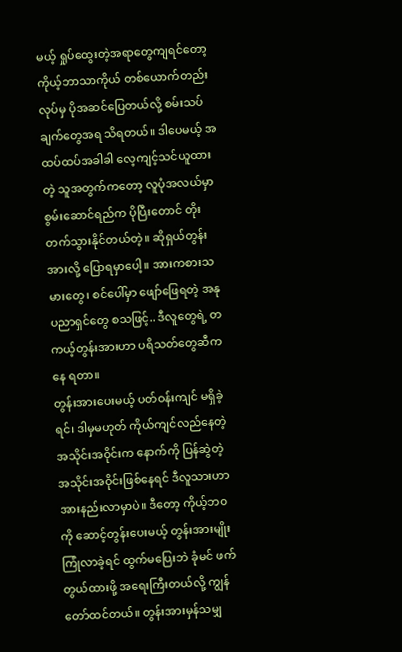မယ့် ရှုပ်ထွေးတဲ့အရာတွေကျရင်တော့ ကိုယ့်ဘာသာကိုယ် တစ်ယောက်တည်းလုပ်မှ ပိုအဆင်ပြေတယ်လို့ စမ်းသပ်ချက်တွေအရ သိရတယ်။ ဒါပေမယ့် အထပ်ထပ်အခါခါ လေ့ကျင့်သင်ယူထားတဲ့ သူအတွက်ကတော့ လူပုံအလယ်မှာ စွမ်းဆောင်ရည်က ပိုပြီးတောင် တိုးတက်သွားနိုင်တယ်တဲ့။ ဆိုရှယ်တွန်းအားလို့ ပြောရမှာပေါ့။ အားကစားသမားတွေ၊ စင်ပေါ်မှာ ဖျော်ဖြေရတဲ့ အနုပညာရှင်တွေ စသဖြင့်.. ဒီလူတွေရဲ့ တကယ့်တွန်းအားဟာ ပရိသတ်တွေဆီကနေ ရတာ။
တွန်းအားပေးမယ့် ပတ်ဝန်းကျင် မရှိခဲ့ရင်၊ ဒါမှမဟုတ် ကိုယ်ကျင်လည်နေတဲ့ အသိုင်းအဝိုင်းက နောက်ကို ပြန်ဆွဲတဲ့ အသိုင်းအဝိုင်းဖြစ်နေရင် ဒီလူသားဟာ အားနည်းလာမှာပဲ။ ဒီတော့ ကိုယ့်ဘ၀ကို ဆောင့်တွန်းပေးမယ့် တွန်းအားမျိုး ကြုံလာခဲ့ရင် ထွက်မပြေးဘဲ ခုံမင် ဖက်တွယ်ထားဖို့ အရေးကြီးတယ်လို့ ကျွန်တော်ထင်တယ်။ တွန်းအားမှန်သမျှ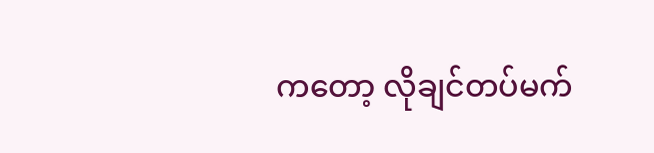ကတော့ လိုချင်တပ်မက်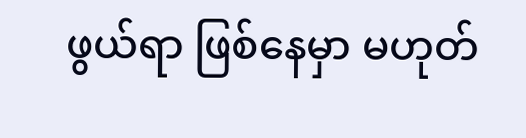ဖွယ်ရာ ဖြစ်နေမှာ မဟုတ်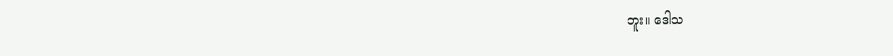ဘူး။ ဒေါသ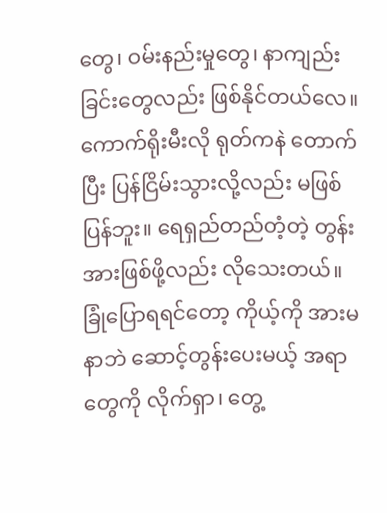တွေ၊ ဝမ်းနည်းမှုတွေ၊ နာကျည်းခြင်းတွေလည်း ဖြစ်နိုင်တယ်လေ။ ကောက်ရိုးမီးလို ရုတ်ကနဲ တောက်ပြီး ပြန်ငြိမ်းသွားလို့လည်း မဖြစ်ပြန်ဘူး။ ရေရှည်တည်တံ့တဲ့ တွန်းအားဖြစ်ဖို့လည်း လိုသေးတယ်။
ခြုံပြောရရင်တော့ ကိုယ့်ကို အားမနာဘဲ ဆောင့်တွန်းပေးမယ့် အရာတွေကို လိုက်ရှာ၊ တွေ့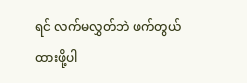ရင် လက်မလွှတ်ဘဲ ဖက်တွယ်ထားဖို့ပါ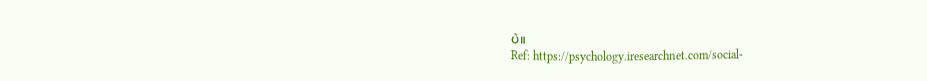ပဲ။
Ref: https://psychology.iresearchnet.com/social-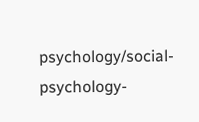psychology/social-psychology-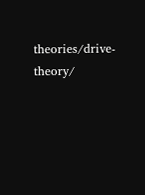theories/drive-theory/